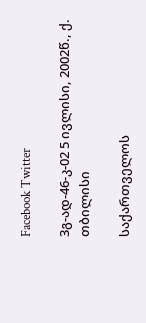Facebook Twitter

3გ-ად-46-კ-02 5 ივლისი, 2002წ., ქ. თბილისი

საქართველოს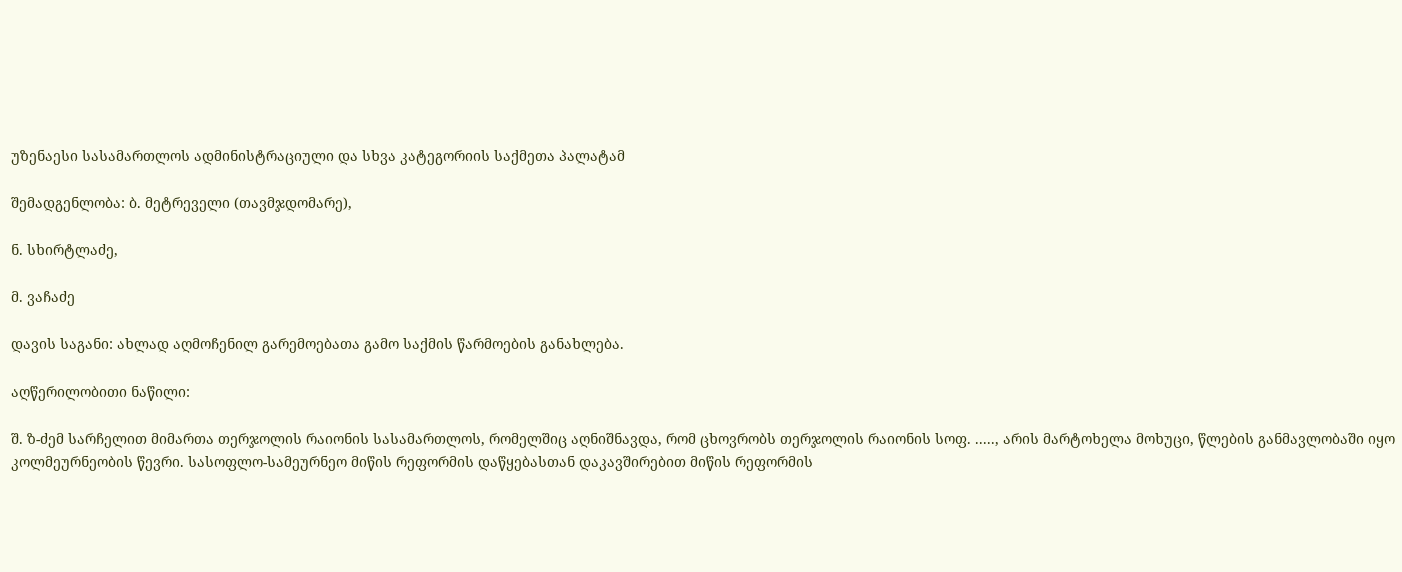უზენაესი სასამართლოს ადმინისტრაციული და სხვა კატეგორიის საქმეთა პალატამ

შემადგენლობა: ბ. მეტრეველი (თავმჯდომარე),

ნ. სხირტლაძე,

მ. ვაჩაძე

დავის საგანი: ახლად აღმოჩენილ გარემოებათა გამო საქმის წარმოების განახლება.

აღწერილობითი ნაწილი:

შ. ზ-ძემ სარჩელით მიმართა თერჯოლის რაიონის სასამართლოს, რომელშიც აღნიშნავდა, რომ ცხოვრობს თერჯოლის რაიონის სოფ. ....., არის მარტოხელა მოხუცი, წლების განმავლობაში იყო კოლმეურნეობის წევრი. სასოფლო-სამეურნეო მიწის რეფორმის დაწყებასთან დაკავშირებით მიწის რეფორმის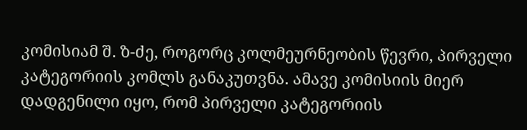კომისიამ შ. ზ-ძე, როგორც კოლმეურნეობის წევრი, პირველი კატეგორიის კომლს განაკუთვნა. ამავე კომისიის მიერ დადგენილი იყო, რომ პირველი კატეგორიის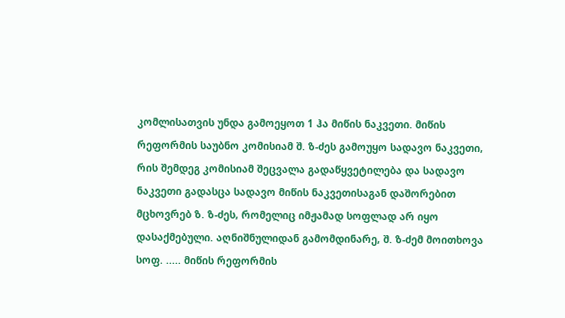კომლისათვის უნდა გამოეყოთ 1 ჰა მიწის ნაკვეთი. მიწის რეფორმის საუბნო კომისიამ შ. ზ-ძეს გამოუყო სადავო ნაკვეთი, რის შემდეგ კომისიამ შეცვალა გადაწყვეტილება და სადავო ნაკვეთი გადასცა სადავო მიწის ნაკვეთისაგან დაშორებით მცხოვრებ ზ. ზ-ძეს, რომელიც იმჟამად სოფლად არ იყო დასაქმებული. აღნიშნულიდან გამომდინარე, შ. ზ-ძემ მოითხოვა სოფ. ..... მიწის რეფორმის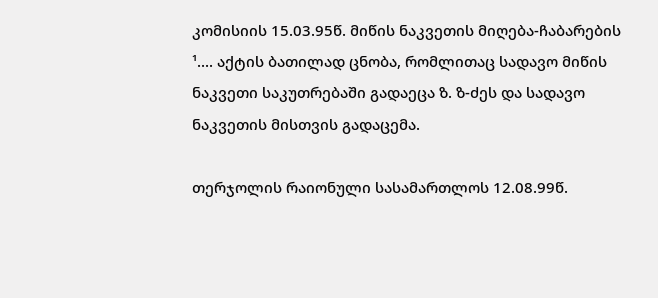კომისიის 15.03.95წ. მიწის ნაკვეთის მიღება-ჩაბარების ¹.... აქტის ბათილად ცნობა, რომლითაც სადავო მიწის ნაკვეთი საკუთრებაში გადაეცა ზ. ზ-ძეს და სადავო ნაკვეთის მისთვის გადაცემა.

თერჯოლის რაიონული სასამართლოს 12.08.99წ.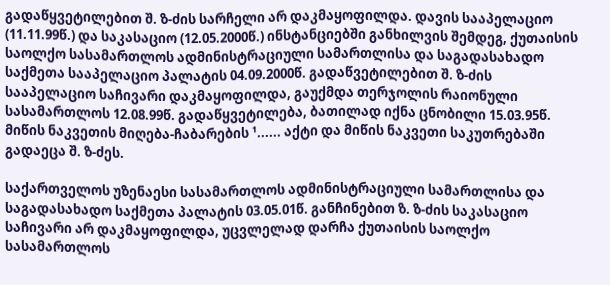გადაწყვეტილებით შ. ზ-ძის სარჩელი არ დაკმაყოფილდა. დავის სააპელაციო (11.11.99წ.) და საკასაციო (12.05.2000წ.) ინსტანციებში განხილვის შემდეგ, ქუთაისის საოლქო სასამართლოს ადმინისტრაციული სამართლისა და საგადასახადო საქმეთა სააპელაციო პალატის 04.09.2000წ. გადაწვეტილებით შ. ზ-ძის სააპელაციო საჩივარი დაკმაყოფილდა, გაუქმდა თერჯოლის რაიონული სასამართლოს 12.08.99წ. გადაწყვეტილება, ბათილად იქნა ცნობილი 15.03.95წ. მიწის ნაკვეთის მიღება-ჩაბარების ¹...... აქტი და მიწის ნაკვეთი საკუთრებაში გადაეცა შ. ზ-ძეს.

საქართველოს უზენაესი სასამართლოს ადმინისტრაციული სამართლისა და საგადასახადო საქმეთა პალატის 03.05.01წ. განჩინებით ზ. ზ-ძის საკასაციო საჩივარი არ დაკმაყოფილდა, უცვლელად დარჩა ქუთაისის საოლქო სასამართლოს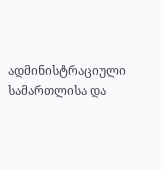ადმინისტრაციული სამართლისა და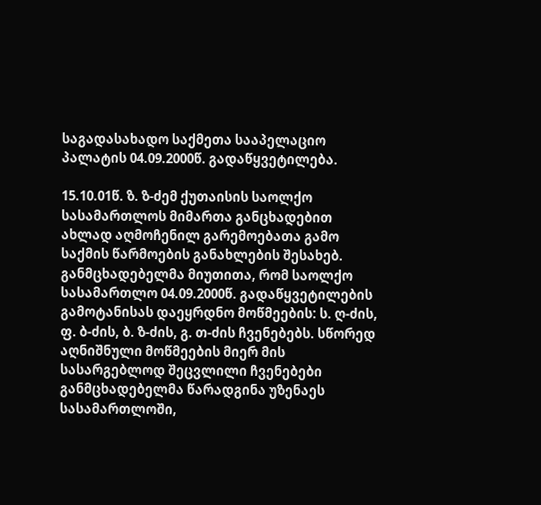საგადასახადო საქმეთა სააპელაციო პალატის 04.09.2000წ. გადაწყვეტილება.

15.10.01წ. ზ. ზ-ძემ ქუთაისის საოლქო სასამართლოს მიმართა განცხადებით ახლად აღმოჩენილ გარემოებათა გამო საქმის წარმოების განახლების შესახებ. განმცხადებელმა მიუთითა, რომ საოლქო სასამართლო 04.09.2000წ. გადაწყვეტილების გამოტანისას დაეყრდნო მოწმეების: ს. ღ-ძის, ფ. ბ-ძის, ბ. ზ-ძის, გ. თ-ძის ჩვენებებს. სწორედ აღნიშნული მოწმეების მიერ მის სასარგებლოდ შეცვლილი ჩვენებები განმცხადებელმა წარადგინა უზენაეს სასამართლოში,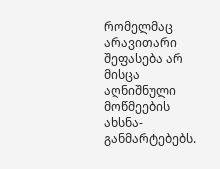რომელმაც არავითარი შეფასება არ მისცა აღნიშნული მოწმეების ახსნა-განმარტებებს.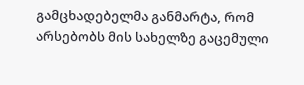გამცხადებელმა განმარტა, რომ არსებობს მის სახელზე გაცემული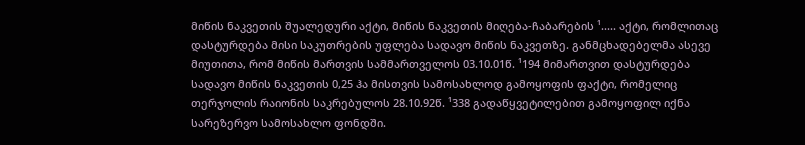მიწის ნაკვეთის შუალედური აქტი, მიწის ნაკვეთის მიღება-ჩაბარების ¹..... აქტი, რომლითაც დასტურდება მისი საკუთრების უფლება სადავო მიწის ნაკვეთზე. განმცხადებელმა ასევე მიუთითა, რომ მიწის მართვის სამმართველოს 03.10.01წ. ¹194 მიმართვით დასტურდება სადავო მიწის ნაკვეთის 0,25 ჰა მისთვის სამოსახლოდ გამოყოფის ფაქტი, რომელიც თერჯოლის რაიონის საკრებულოს 28.10.92წ. ¹338 გადაწყვეტილებით გამოყოფილ იქნა სარეზერვო სამოსახლო ფონდში.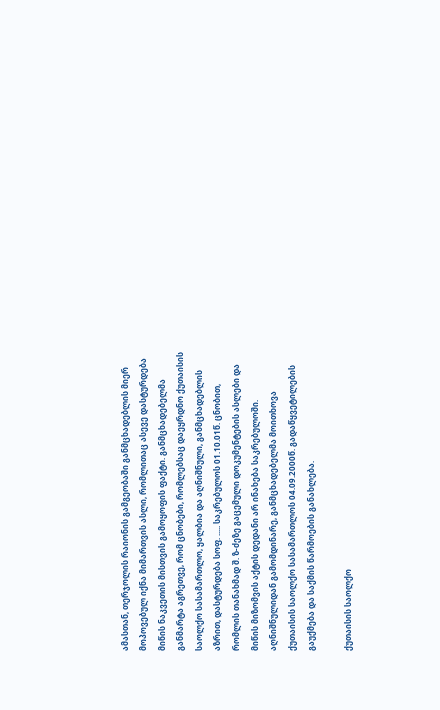ამასთან, თერჯოლის რაიონის გამგეობაში განმცხადებლის მიერ მოპოვებულ იქნა მიმართვის ასლი, რომლითაც ასევე დასტურდება მიწის ნაკვეთის მისთვის გამოყოფის ფაქტი. განმცხადებელმა განმარტა აგრეთვე, რომ ცნობები, რომლებსაც დაეყრდნო ქუთაისის საოლქო სასამართლო, ყალბია და აღნიშნული, განმცხადებლის აზრით, დასტურდება სოფ. ..... საკრებულოს 01.10.01წ. ცნობით, რომლის თანახმად შ. ზ-ძეზე გაცემული დოკუმენტების ასლები და მიწის მიზომვის აქტის დედანი არ ინახება საკრებულოში. აღნიშნულიდან გამომდინარე, განმცხადებელმა მოითხოვა ქუთაისის საოლქო სასამართლოს 04.09.2000წ. გადაწყვეტილების გაუქმება და საქმის წარმოების განახლება.

ქუთაისის საოლქო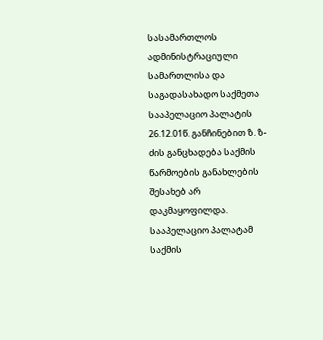სასამართლოს ადმინისტრაციული სამართლისა და საგადასახადო საქმეთა სააპელაციო პალატის 26.12.01წ. განჩინებით ზ. ზ-ძის განცხადება საქმის წარმოების განახლების შესახებ არ დაკმაყოფილდა. სააპელაციო პალატამ საქმის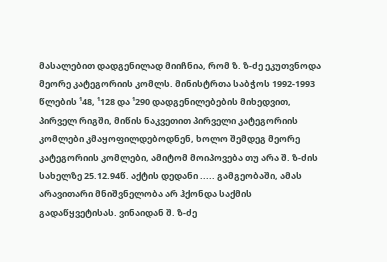მასალებით დადგენილად მიიჩნია, რომ ზ. ზ-ძე ეკუთვნოდა მეორე კატეგორიის კომლს. მინისტრთა საბჭოს 1992-1993 წლების ¹48, ¹128 და ¹290 დადგენილებების მიხედვით, პირველ რიგში, მიწის ნაკვეთით პირველი კატეგორიის კომლები კმაყოფილდებოდნენ, ხოლო შემდეგ მეორე კატეგორიის კომლები, ამიტომ მოიპოვება თუ არა შ. ზ-ძის სახელზე 25.12.94წ. აქტის დედანი ..... გამგეობაში, ამას არავითარი მნიშვნელობა არ ჰქონდა საქმის გადაწყვეტისას. ვინაიდან შ. ზ-ძე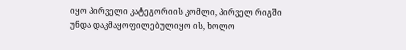იყო პირველი კატეგორიის კომლი, პირველ რიგში უნდა დაკმაყოფილებულიყო ის, ხოლო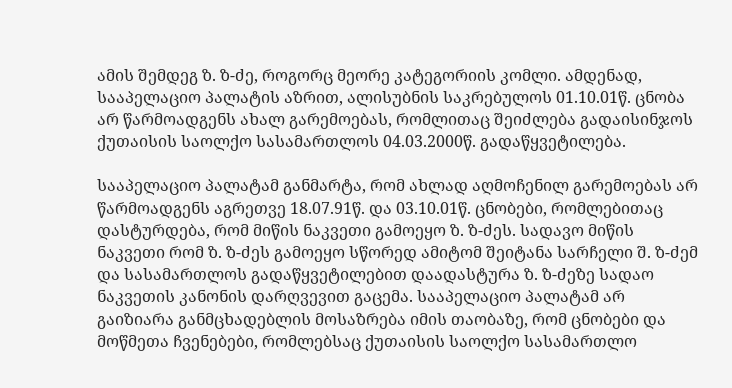ამის შემდეგ ზ. ზ-ძე, როგორც მეორე კატეგორიის კომლი. ამდენად, სააპელაციო პალატის აზრით, ალისუბნის საკრებულოს 01.10.01წ. ცნობა არ წარმოადგენს ახალ გარემოებას, რომლითაც შეიძლება გადაისინჯოს ქუთაისის საოლქო სასამართლოს 04.03.2000წ. გადაწყვეტილება.

სააპელაციო პალატამ განმარტა, რომ ახლად აღმოჩენილ გარემოებას არ წარმოადგენს აგრეთვე 18.07.91წ. და 03.10.01წ. ცნობები, რომლებითაც დასტურდება, რომ მიწის ნაკვეთი გამოეყო ზ. ზ-ძეს. სადავო მიწის ნაკვეთი რომ ზ. ზ-ძეს გამოეყო სწორედ ამიტომ შეიტანა სარჩელი შ. ზ-ძემ და სასამართლოს გადაწყვეტილებით დაადასტურა ზ. ზ-ძეზე სადაო ნაკვეთის კანონის დარღვევით გაცემა. სააპელაციო პალატამ არ გაიზიარა განმცხადებლის მოსაზრება იმის თაობაზე, რომ ცნობები და მოწმეთა ჩვენებები, რომლებსაც ქუთაისის საოლქო სასამართლო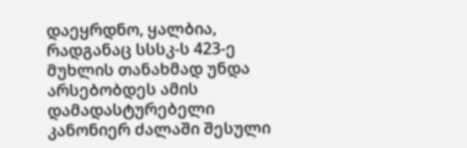დაეყრდნო, ყალბია, რადგანაც სსსკ-ს 423-ე მუხლის თანახმად უნდა არსებობდეს ამის დამადასტურებელი კანონიერ ძალაში შესული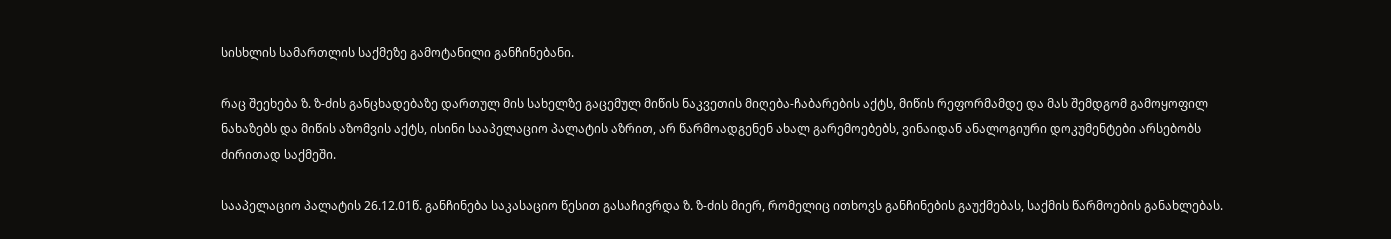სისხლის სამართლის საქმეზე გამოტანილი განჩინებანი.

რაც შეეხება ზ. ზ-ძის განცხადებაზე დართულ მის სახელზე გაცემულ მიწის ნაკვეთის მიღება-ჩაბარების აქტს, მიწის რეფორმამდე და მას შემდგომ გამოყოფილ ნახაზებს და მიწის აზომვის აქტს, ისინი სააპელაციო პალატის აზრით, არ წარმოადგენენ ახალ გარემოებებს, ვინაიდან ანალოგიური დოკუმენტები არსებობს ძირითად საქმეში.

სააპელაციო პალატის 26.12.01წ. განჩინება საკასაციო წესით გასაჩივრდა ზ. ზ-ძის მიერ, რომელიც ითხოვს განჩინების გაუქმებას, საქმის წარმოების განახლებას.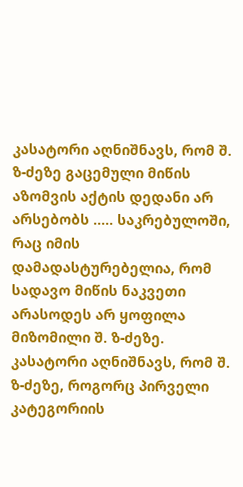კასატორი აღნიშნავს, რომ შ. ზ-ძეზე გაცემული მიწის აზომვის აქტის დედანი არ არსებობს ..... საკრებულოში, რაც იმის დამადასტურებელია, რომ სადავო მიწის ნაკვეთი არასოდეს არ ყოფილა მიზომილი შ. ზ-ძეზე. კასატორი აღნიშნავს, რომ შ. ზ-ძეზე, როგორც პირველი კატეგორიის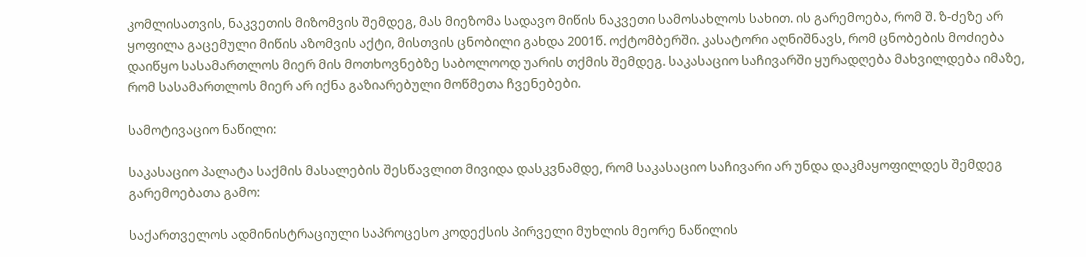კომლისათვის, ნაკვეთის მიზომვის შემდეგ, მას მიეზომა სადავო მიწის ნაკვეთი სამოსახლოს სახით. ის გარემოება, რომ შ. ზ-ძეზე არ ყოფილა გაცემული მიწის აზომვის აქტი, მისთვის ცნობილი გახდა 2001წ. ოქტომბერში. კასატორი აღნიშნავს, რომ ცნობების მოძიება დაიწყო სასამართლოს მიერ მის მოთხოვნებზე საბოლოოდ უარის თქმის შემდეგ. საკასაციო საჩივარში ყურადღება მახვილდება იმაზე, რომ სასამართლოს მიერ არ იქნა გაზიარებული მოწმეთა ჩვენებები.

სამოტივაციო ნაწილი:

საკასაციო პალატა საქმის მასალების შესწავლით მივიდა დასკვნამდე, რომ საკასაციო საჩივარი არ უნდა დაკმაყოფილდეს შემდეგ გარემოებათა გამო:

საქართველოს ადმინისტრაციული საპროცესო კოდექსის პირველი მუხლის მეორე ნაწილის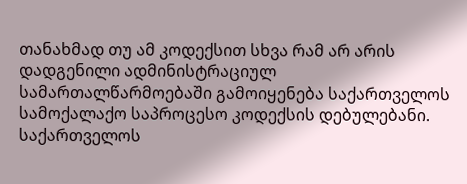თანახმად თუ ამ კოდექსით სხვა რამ არ არის დადგენილი ადმინისტრაციულ სამართალწარმოებაში გამოიყენება საქართველოს სამოქალაქო საპროცესო კოდექსის დებულებანი. საქართველოს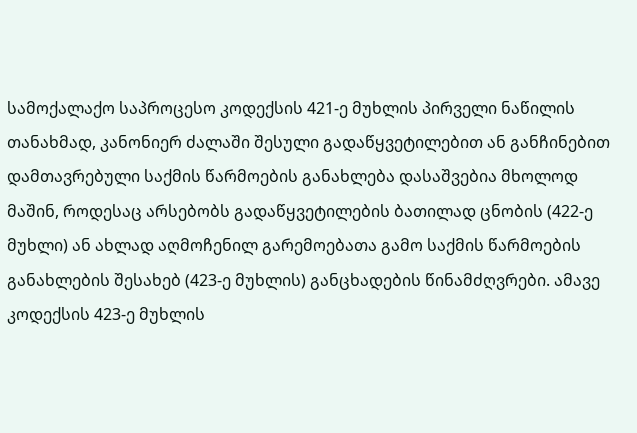სამოქალაქო საპროცესო კოდექსის 421-ე მუხლის პირველი ნაწილის თანახმად, კანონიერ ძალაში შესული გადაწყვეტილებით ან განჩინებით დამთავრებული საქმის წარმოების განახლება დასაშვებია მხოლოდ მაშინ, როდესაც არსებობს გადაწყვეტილების ბათილად ცნობის (422-ე მუხლი) ან ახლად აღმოჩენილ გარემოებათა გამო საქმის წარმოების განახლების შესახებ (423-ე მუხლის) განცხადების წინამძღვრები. ამავე კოდექსის 423-ე მუხლის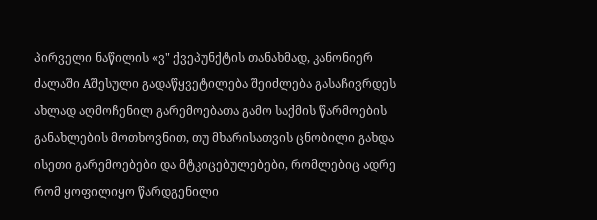პირველი ნაწილის «ვ" ქვეპუნქტის თანახმად, კანონიერ ძალაში Aშესული გადაწყვეტილება შეიძლება გასაჩივრდეს ახლად აღმოჩენილ გარემოებათა გამო საქმის წარმოების განახლების მოთხოვნით, თუ მხარისათვის ცნობილი გახდა ისეთი გარემოებები და მტკიცებულებები, რომლებიც ადრე რომ ყოფილიყო წარდგენილი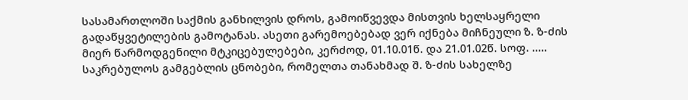სასამართლოში საქმის განხილვის დროს, გამოიწვევდა მისთვის ხელსაყრელი გადაწყვეტილების გამოტანას. ასეთი გარემოებებად ვერ იქნება მიჩნეული ზ. ზ-ძის მიერ წარმოდგენილი მტკიცებულებები, კერძოდ, 01.10.01წ. და 21.01.02წ. სოფ. ..... საკრებულოს გამგებლის ცნობები, რომელთა თანახმად შ. ზ-ძის სახელზე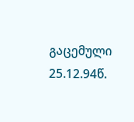გაცემული 25.12.94წ.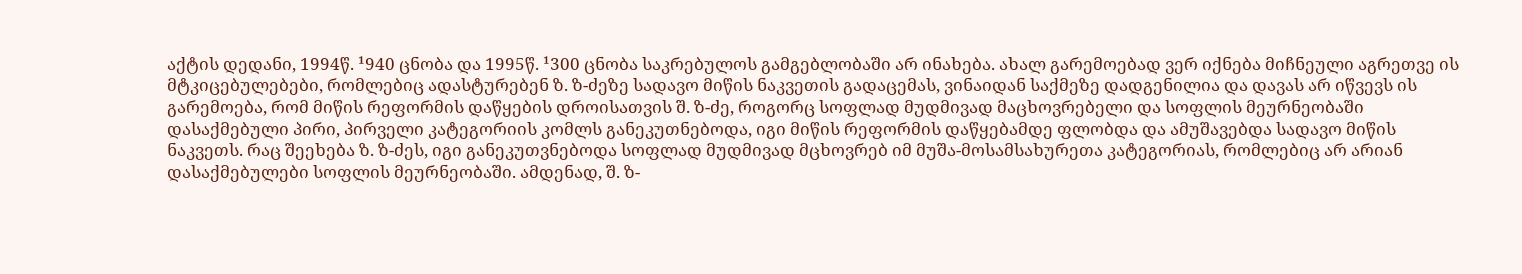აქტის დედანი, 1994წ. ¹940 ცნობა და 1995წ. ¹300 ცნობა საკრებულოს გამგებლობაში არ ინახება. ახალ გარემოებად ვერ იქნება მიჩნეული აგრეთვე ის მტკიცებულებები, რომლებიც ადასტურებენ ზ. ზ-ძეზე სადავო მიწის ნაკვეთის გადაცემას, ვინაიდან საქმეზე დადგენილია და დავას არ იწვევს ის გარემოება, რომ მიწის რეფორმის დაწყების დროისათვის შ. ზ-ძე, როგორც სოფლად მუდმივად მაცხოვრებელი და სოფლის მეურნეობაში დასაქმებული პირი, პირველი კატეგორიის კომლს განეკუთნებოდა, იგი მიწის რეფორმის დაწყებამდე ფლობდა და ამუშავებდა სადავო მიწის ნაკვეთს. რაც შეეხება ზ. ზ-ძეს, იგი განეკუთვნებოდა სოფლად მუდმივად მცხოვრებ იმ მუშა-მოსამსახურეთა კატეგორიას, რომლებიც არ არიან დასაქმებულები სოფლის მეურნეობაში. ამდენად, შ. ზ-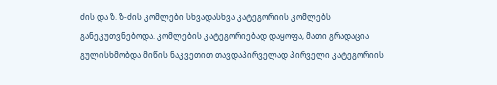ძის და ზ. ზ-ძის კომლები სხვადასხვა კატეგორიის კომლებს განეკუთვნებოდა. კომლების კატეგორიებად დაყოფა, მათი გრადაცია გულისხმობდა მიწის ნაკვეთით თავდაპირველად პირველი კატეგორიის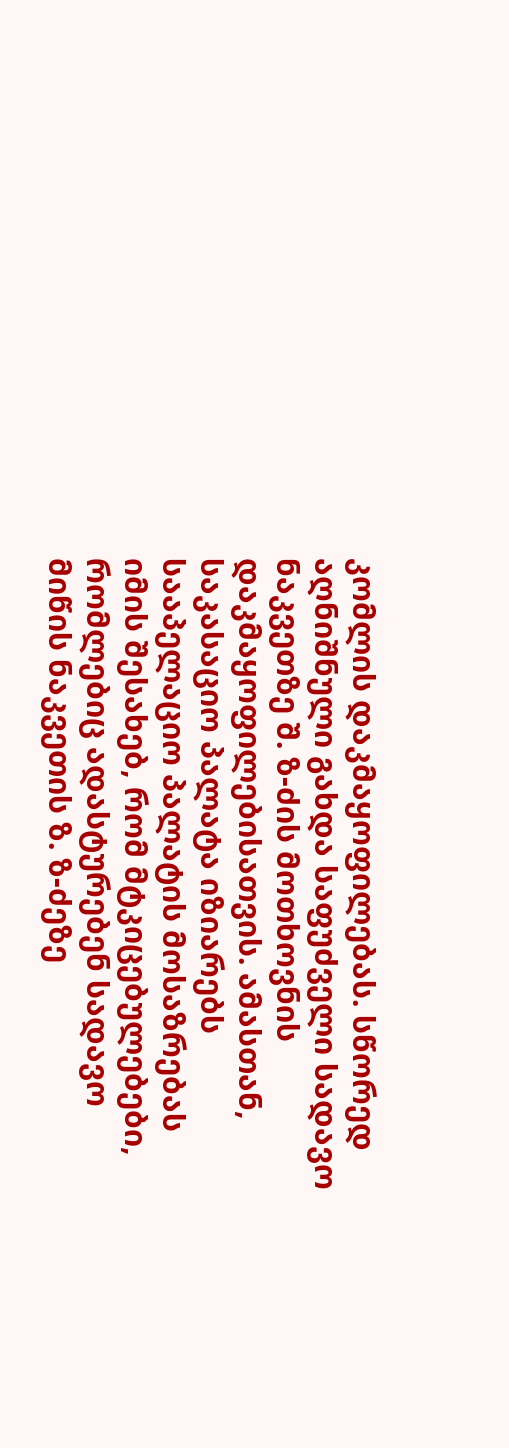კომლის დაკმაყოფილებას. სწორედ აღნიშნული გახდა საფუძველი სადავო ნაკვეთზე შ. ზ-ძის მოთხოვნის დაკმაყოფილებისათვის. ამასთან, საკასაციო პალატა იზიარებს სააპელაციო პალატის მოსაზრებას იმის შესახებ, რომ მტკიცებულებები, რომლებიც ადასტურებენ სადავო მიწის ნაკვეთის ზ. ზ-ძეზე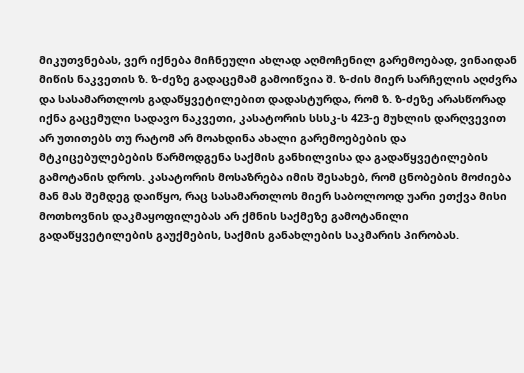მიკუთვნებას, ვერ იქნება მიჩნეული ახლად აღმოჩენილ გარემოებად, ვინაიდან მიწის ნაკვეთის ზ. ზ-ძეზე გადაცემამ გამოიწვია შ. ზ-ძის მიერ სარჩელის აღძვრა და სასამართლოს გადაწყვეტილებით დადასტურდა, რომ ზ. ზ-ძეზე არასწორად იქნა გაცემული სადავო ნაკვეთი, კასატორის სსსკ-ს 423-ე მუხლის დარღვევით არ უთითებს თუ რატომ არ მოახდინა ახალი გარემოებების და მტკიცებულებების წარმოდგენა საქმის განხილვისა და გადაწყვეტილების გამოტანის დროს. კასატორის მოსაზრება იმის შესახებ, რომ ცნობების მოძიება მან მას შემდეგ დაიწყო, რაც სასამართლოს მიერ საბოლოოდ უარი ეთქვა მისი მოთხოვნის დაკმაყოფილებას არ ქმნის საქმეზე გამოტანილი გადაწყვეტილების გაუქმების, საქმის განახლების საკმარის პირობას.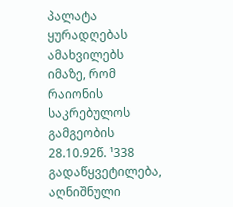პალატა ყურადღებას ამახვილებს იმაზე, რომ რაიონის საკრებულოს გამგეობის 28.10.92წ. ¹338 გადაწყვეტილება, აღნიშნული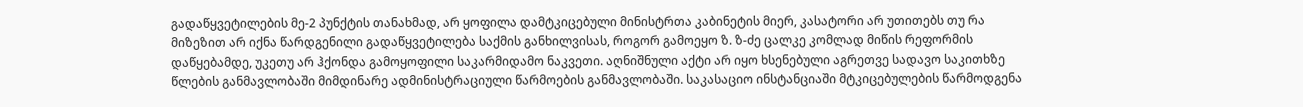გადაწყვეტილების მე-2 პუნქტის თანახმად, არ ყოფილა დამტკიცებული მინისტრთა კაბინეტის მიერ, კასატორი არ უთითებს თუ რა მიზეზით არ იქნა წარდგენილი გადაწყვეტილება საქმის განხილვისას, როგორ გამოეყო ზ. ზ-ძე ცალკე კომლად მიწის რეფორმის დაწყებამდე, უკეთუ არ ჰქონდა გამოყოფილი საკარმიდამო ნაკვეთი. აღნიშნული აქტი არ იყო ხსენებული აგრეთვე სადავო საკითხზე წლების განმავლობაში მიმდინარე ადმინისტრაციული წარმოების განმავლობაში. საკასაციო ინსტანციაში მტკიცებულების წარმოდგენა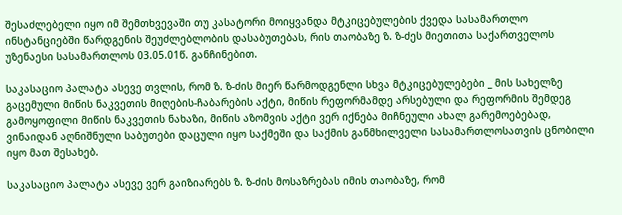შესაძლებელი იყო იმ შემთხვევაში თუ კასატორი მოიყვანდა მტკიცებულების ქვედა სასამართლო ინსტანციებში წარდგენის შეუძლებლობის დასაბუთებას, რის თაობაზე ზ. ზ-ძეს მიეთითა საქართველოს უზენაესი სასამართლოს 03.05.01წ. განჩინებით.

საკასაციო პალატა ასევე თვლის, რომ ზ. ზ-ძის მიერ წარმოდგენლი სხვა მტკიცებულებები _ მის სახელზე გაცემული მიწის ნაკვეთის მიღების-ჩაბარების აქტი, მიწის რეფორმამდე არსებული და რეფორმის შემდეგ გამოყოფილი მიწის ნაკვეთის ნახაზი, მიწის აზომვის აქტი ვერ იქნება მიჩნეული ახალ გარემოებებად, ვინაიდან აღნიშნული საბუთები დაცული იყო საქმეში და საქმის განმხილველი სასამართლოსათვის ცნობილი იყო მათ შესახებ.

საკასაციო პალატა ასევე ვერ გაიზიარებს ზ. ზ-ძის მოსაზრებას იმის თაობაზე, რომ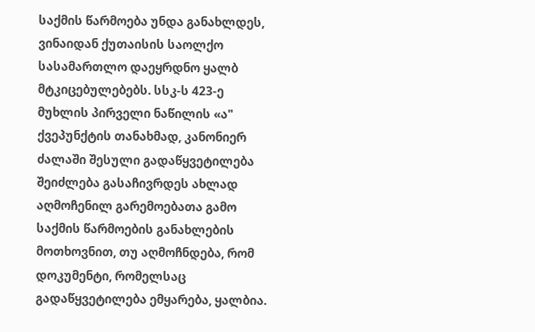საქმის წარმოება უნდა განახლდეს, ვინაიდან ქუთაისის საოლქო სასამართლო დაეყრდნო ყალბ მტკიცებულებებს. სსკ-ს 423-ე მუხლის პირველი ნაწილის «ა" ქვეპუნქტის თანახმად, კანონიერ ძალაში შესული გადაწყვეტილება შეიძლება გასაჩივრდეს ახლად აღმოჩენილ გარემოებათა გამო საქმის წარმოების განახლების მოთხოვნით, თუ აღმოჩნდება, რომ დოკუმენტი, რომელსაც გადაწყვეტილება ემყარება, ყალბია.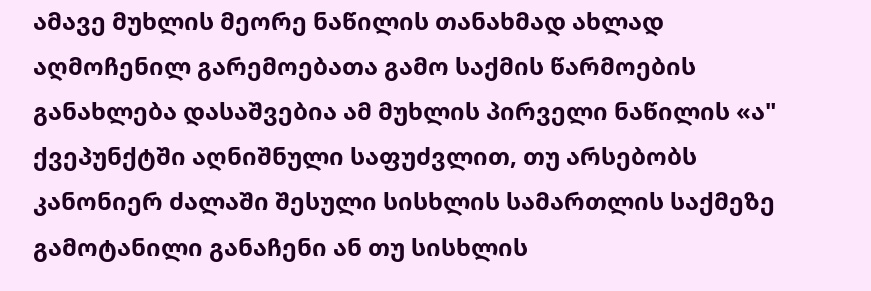ამავე მუხლის მეორე ნაწილის თანახმად ახლად აღმოჩენილ გარემოებათა გამო საქმის წარმოების განახლება დასაშვებია ამ მუხლის პირველი ნაწილის «ა" ქვეპუნქტში აღნიშნული საფუძვლით, თუ არსებობს კანონიერ ძალაში შესული სისხლის სამართლის საქმეზე გამოტანილი განაჩენი ან თუ სისხლის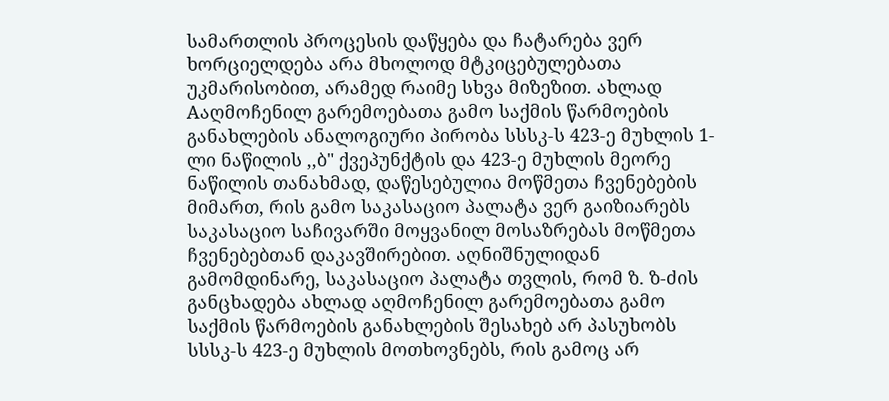სამართლის პროცესის დაწყება და ჩატარება ვერ ხორციელდება არა მხოლოდ მტკიცებულებათა უკმარისობით, არამედ რაიმე სხვა მიზეზით. ახლად Aაღმოჩენილ გარემოებათა გამო საქმის წარმოების განახლების ანალოგიური პირობა სსსკ-ს 423-ე მუხლის 1-ლი ნაწილის ,,ბ" ქვეპუნქტის და 423-ე მუხლის მეორე ნაწილის თანახმად, დაწესებულია მოწმეთა ჩვენებების მიმართ, რის გამო საკასაციო პალატა ვერ გაიზიარებს საკასაციო საჩივარში მოყვანილ მოსაზრებას მოწმეთა ჩვენებებთან დაკავშირებით. აღნიშნულიდან გამომდინარე, საკასაციო პალატა თვლის, რომ ზ. ზ-ძის განცხადება ახლად აღმოჩენილ გარემოებათა გამო საქმის წარმოების განახლების შესახებ არ პასუხობს სსსკ-ს 423-ე მუხლის მოთხოვნებს, რის გამოც არ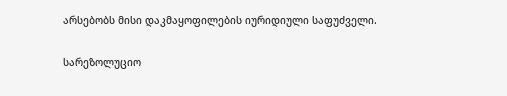არსებობს მისი დაკმაყოფილების იურიდიული საფუძველი.

სარეზოლუციო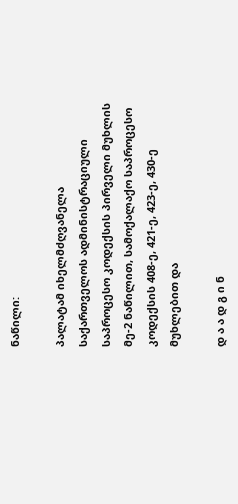ნაწილი:

პალატამ იხელმძღვანელა საქართველოს ადმინისტრაციული საპროცესო კოდექსის პირველი მუხლის მე-2 ნაწილით, სამოქალაქო საპროცესო კოდექსის 408-ე, 421-ე, 423-ე, 430-ე მუხლებით და

დ ა ა დ გ ი ნ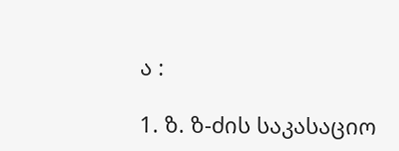ა :

1. ზ. ზ-ძის საკასაციო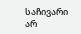საჩივარი არ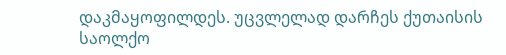დაკმაყოფილდეს. უცვლელად დარჩეს ქუთაისის საოლქო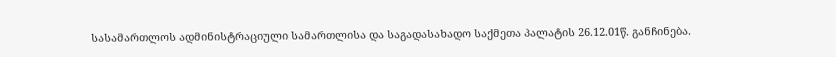სასამართლოს ადმინისტრაციული სამართლისა და საგადასახადო საქმეთა პალატის 26.12.01წ. განჩინება.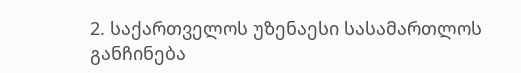2. საქართველოს უზენაესი სასამართლოს განჩინება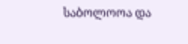საბოლოოა და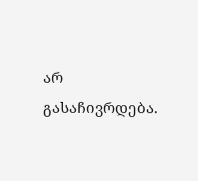არ გასაჩივრდება.